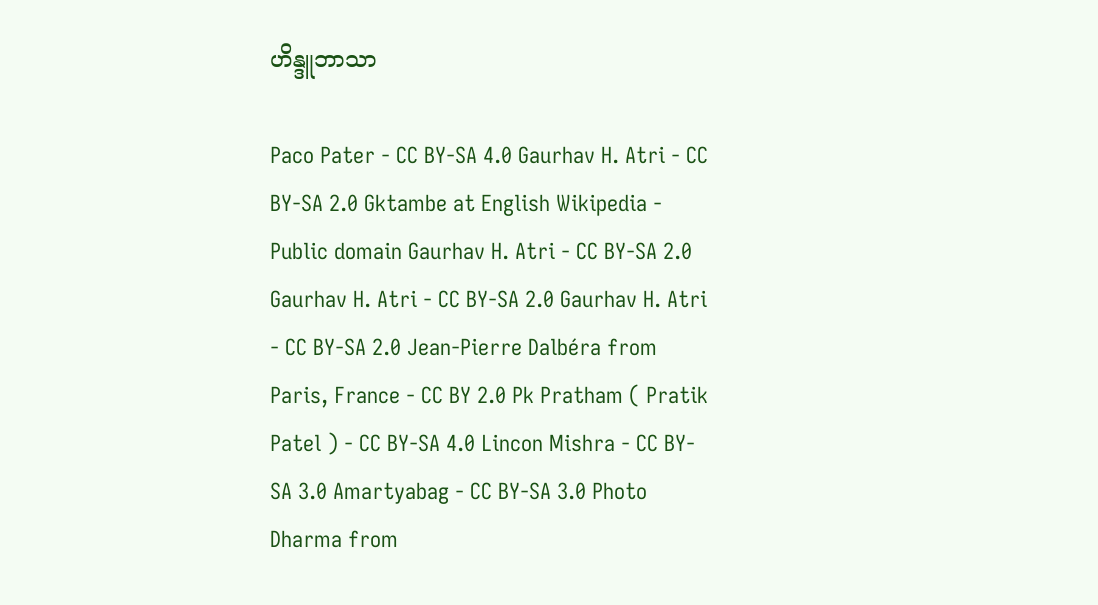ဟိန္ဒူဘာသာ

Paco Pater - CC BY-SA 4.0 Gaurhav H. Atri - CC BY-SA 2.0 Gktambe at English Wikipedia - Public domain Gaurhav H. Atri - CC BY-SA 2.0 Gaurhav H. Atri - CC BY-SA 2.0 Gaurhav H. Atri - CC BY-SA 2.0 Jean-Pierre Dalbéra from Paris, France - CC BY 2.0 Pk Pratham ( Pratik Patel ) - CC BY-SA 4.0 Lincon Mishra - CC BY-SA 3.0 Amartyabag - CC BY-SA 3.0 Photo Dharma from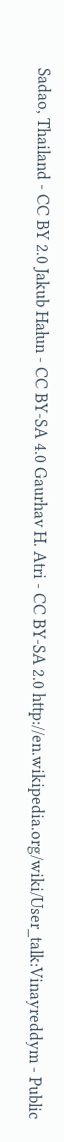Sadao, Thailand - CC BY 2.0 Jakub Hałun - CC BY-SA 4.0 Gaurhav H. Atri - CC BY-SA 2.0 http://en.wikipedia.org/wiki/User_talk:Vinayreddym - Public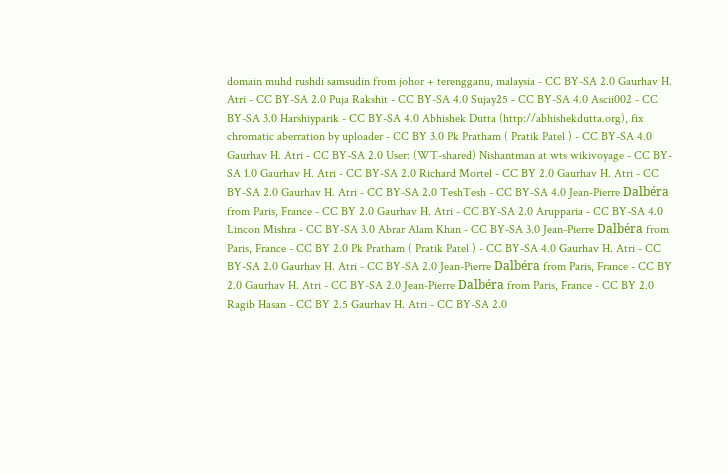domain muhd rushdi samsudin from johor + terengganu, malaysia - CC BY-SA 2.0 Gaurhav H. Atri - CC BY-SA 2.0 Puja Rakshit - CC BY-SA 4.0 Sujay25 - CC BY-SA 4.0 Ascii002 - CC BY-SA 3.0 Harshiyparik - CC BY-SA 4.0 Abhishek Dutta (http://abhishekdutta.org), fix chromatic aberration by uploader - CC BY 3.0 Pk Pratham ( Pratik Patel ) - CC BY-SA 4.0 Gaurhav H. Atri - CC BY-SA 2.0 User: (WT-shared) Nishantman at wts wikivoyage - CC BY-SA 1.0 Gaurhav H. Atri - CC BY-SA 2.0 Richard Mortel - CC BY 2.0 Gaurhav H. Atri - CC BY-SA 2.0 Gaurhav H. Atri - CC BY-SA 2.0 TeshTesh - CC BY-SA 4.0 Jean-Pierre Dalbéra from Paris, France - CC BY 2.0 Gaurhav H. Atri - CC BY-SA 2.0 Arupparia - CC BY-SA 4.0 Lincon Mishra - CC BY-SA 3.0 Abrar Alam Khan - CC BY-SA 3.0 Jean-Pierre Dalbéra from Paris, France - CC BY 2.0 Pk Pratham ( Pratik Patel ) - CC BY-SA 4.0 Gaurhav H. Atri - CC BY-SA 2.0 Gaurhav H. Atri - CC BY-SA 2.0 Jean-Pierre Dalbéra from Paris, France - CC BY 2.0 Gaurhav H. Atri - CC BY-SA 2.0 Jean-Pierre Dalbéra from Paris, France - CC BY 2.0 Ragib Hasan - CC BY 2.5 Gaurhav H. Atri - CC BY-SA 2.0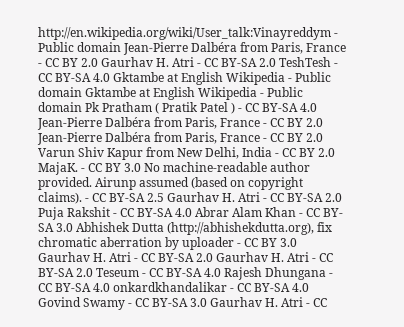http://en.wikipedia.org/wiki/User_talk:Vinayreddym - Public domain Jean-Pierre Dalbéra from Paris, France - CC BY 2.0 Gaurhav H. Atri - CC BY-SA 2.0 TeshTesh - CC BY-SA 4.0 Gktambe at English Wikipedia - Public domain Gktambe at English Wikipedia - Public domain Pk Pratham ( Pratik Patel ) - CC BY-SA 4.0 Jean-Pierre Dalbéra from Paris, France - CC BY 2.0 Jean-Pierre Dalbéra from Paris, France - CC BY 2.0 Varun Shiv Kapur from New Delhi, India - CC BY 2.0 MajaK. - CC BY 3.0 No machine-readable author provided. Airunp assumed (based on copyright claims). - CC BY-SA 2.5 Gaurhav H. Atri - CC BY-SA 2.0 Puja Rakshit - CC BY-SA 4.0 Abrar Alam Khan - CC BY-SA 3.0 Abhishek Dutta (http://abhishekdutta.org), fix chromatic aberration by uploader - CC BY 3.0 Gaurhav H. Atri - CC BY-SA 2.0 Gaurhav H. Atri - CC BY-SA 2.0 Teseum - CC BY-SA 4.0 Rajesh Dhungana - CC BY-SA 4.0 onkardkhandalikar - CC BY-SA 4.0 Govind Swamy - CC BY-SA 3.0 Gaurhav H. Atri - CC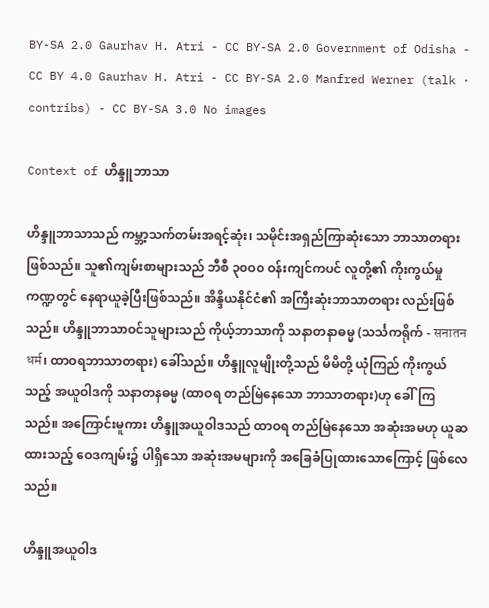BY-SA 2.0 Gaurhav H. Atri - CC BY-SA 2.0 Government of Odisha - CC BY 4.0 Gaurhav H. Atri - CC BY-SA 2.0 Manfred Werner (talk · contribs) - CC BY-SA 3.0 No images

Context of ဟိန္ဒူဘာသာ

ဟိန္ဒူဘာသာသည် ကမ္ဘာ့သက်တမ်းအရင့်ဆုံး၊ သမိုင်းအရှည်ကြာဆုံးသော ဘာသာတရားဖြစ်သည်။ သူ၏ကျမ်းစာများသည် ဘီစီ ၃၀ဝ၀ ဝန်းကျင်ကပင် လူတို့၏ ကိုးကွယ်မှုကဏ္ဍတွင် နေရာယူခဲ့ပြီးဖြစ်သည်။ အိန္ဒိယနိုင်ငံ၏ အကြီးဆုံးဘာသာတရား လည်းဖြစ်သည်။ ဟိန္ဒူဘာသာဝင်သူများသည် ကိုယ့်ဘာသာကို သနာတနာဓမ္မ (သင်္သကရိုက် - सनातन धर्म၊ ထာဝရဘာသာတရား) ခေါ်သည်။ ဟိန္ဒူလူမျိုးတို့သည် မိမိတို့ ယုံကြည် ကိုးကွယ်သည့် အယူဝါဒကို သနာတနဓမ္မ (ထာဝရ တည်မြဲနေသော ဘာသာတရား)ဟု ခေါ်ကြသည်။ အကြောင်းမူကား ဟိန္ဒူအယူဝါဒသည် ထာဝရ တည်မြဲနေသော အဆုံးအမဟု ယူဆထားသည့် ဝေဒကျမ်း၌ ပါရှိသော အဆုံးအမများကို အခြေခံပြုထားသောကြောင့် ဖြစ်လေသည်။

ဟိန္ဒူအယူဝါဒ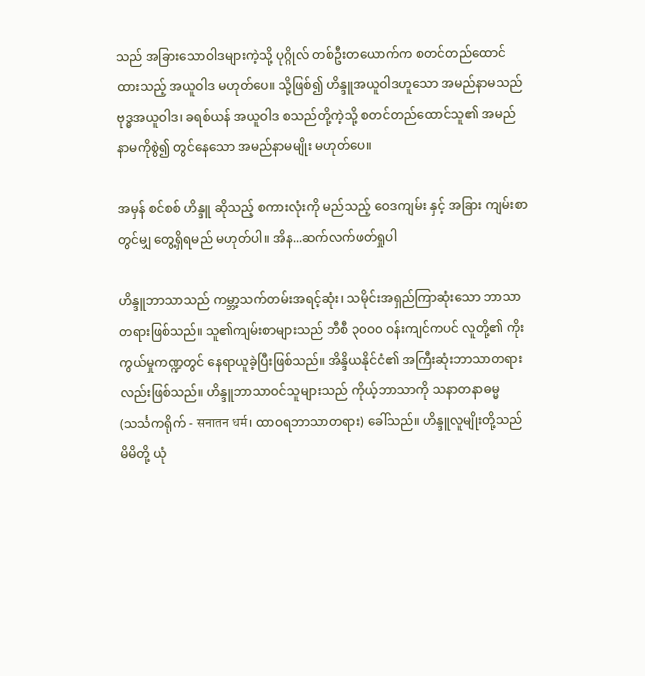သည် အခြားသောဝါဒများကဲ့သို့ ပုဂ္ဂိုလ် တစ်ဦးတယောက်က စတင်တည်ထောင်ထားသည့် အယူဝါဒ မဟုတ်ပေ။ သို့ဖြစ်၍ ဟိန္ဒူအယူဝါဒဟူသော အမည်နာမသည် ဗုဒ္ဓအယူဝါဒ၊ ခရစ်ယန် အယူဝါဒ စသည်တို့ကဲ့သို့ စတင်တည်ထောင်သူ၏ အမည်နာမကိုစွဲ၍ တွင်နေသော အမည်နာမမျိုး မဟုတ်ပေ။

အမှန် စင်စစ် ဟိန္ဒူ ဆိုသည့် စကားလုံးကို မည်သည့် ဝေဒကျမ်း နှင့် အခြား ကျမ်းစာတွင်မျှ တွေ့ရှိရမည် မဟုတ်ပါ။ အိန...ဆက်လက်ဖတ်ရှုပါ

ဟိန္ဒူဘာသာသည် ကမ္ဘာ့သက်တမ်းအရင့်ဆုံး၊ သမိုင်းအရှည်ကြာဆုံးသော ဘာသာတရားဖြစ်သည်။ သူ၏ကျမ်းစာများသည် ဘီစီ ၃၀ဝ၀ ဝန်းကျင်ကပင် လူတို့၏ ကိုးကွယ်မှုကဏ္ဍတွင် နေရာယူခဲ့ပြီးဖြစ်သည်။ အိန္ဒိယနိုင်ငံ၏ အကြီးဆုံးဘာသာတရား လည်းဖြစ်သည်။ ဟိန္ဒူဘာသာဝင်သူများသည် ကိုယ့်ဘာသာကို သနာတနာဓမ္မ (သင်္သကရိုက် - सनातन धर्म၊ ထာဝရဘာသာတရား) ခေါ်သည်။ ဟိန္ဒူလူမျိုးတို့သည် မိမိတို့ ယုံ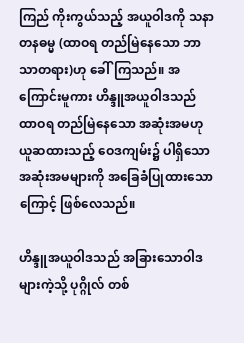ကြည် ကိုးကွယ်သည့် အယူဝါဒကို သနာတနဓမ္မ (ထာဝရ တည်မြဲနေသော ဘာသာတရား)ဟု ခေါ်ကြသည်။ အကြောင်းမူကား ဟိန္ဒူအယူဝါဒသည် ထာဝရ တည်မြဲနေသော အဆုံးအမဟု ယူဆထားသည့် ဝေဒကျမ်း၌ ပါရှိသော အဆုံးအမများကို အခြေခံပြုထားသောကြောင့် ဖြစ်လေသည်။

ဟိန္ဒူအယူဝါဒသည် အခြားသောဝါဒများကဲ့သို့ ပုဂ္ဂိုလ် တစ်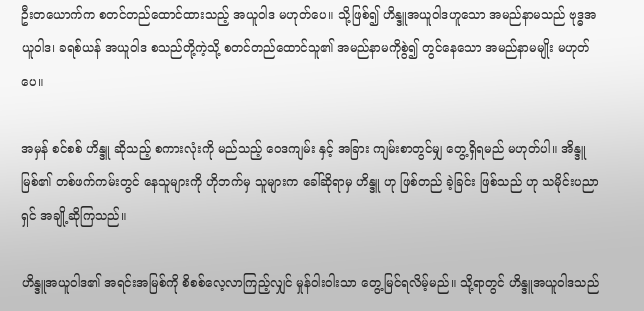ဦးတယောက်က စတင်တည်ထောင်ထားသည့် အယူဝါဒ မဟုတ်ပေ။ သို့ဖြစ်၍ ဟိန္ဒူအယူဝါဒဟူသော အမည်နာမသည် ဗုဒ္ဓအယူဝါဒ၊ ခရစ်ယန် အယူဝါဒ စသည်တို့ကဲ့သို့ စတင်တည်ထောင်သူ၏ အမည်နာမကိုစွဲ၍ တွင်နေသော အမည်နာမမျိုး မဟုတ်ပေ။

အမှန် စင်စစ် ဟိန္ဒူ ဆိုသည့် စကားလုံးကို မည်သည့် ဝေဒကျမ်း နှင့် အခြား ကျမ်းစာတွင်မျှ တွေ့ရှိရမည် မဟုတ်ပါ။ အိန္ဒူ မြစ်၏ တစ်ဖက်ကမ်းတွင် နေသူများကို ဟိုဘက်မှ သူများက ခေါ်ဆိုရာမှ ဟိန္ဒူ ဟု ဖြစ်တည် ခဲ့ခြင်း ဖြစ်သည် ဟု သမိုင်းပညာရှင် အချို့ဆိုကြသည်။

ဟိန္ဒူအယူဝါဒ၏ အရင်းအမြစ်ကို စိစစ်လေ့လာကြည့်လျှင် မှုန်ဝါးဝါးသာ တွေ့မြင်ရလိမ့်မည်။ သို့ရာတွင် ဟိန္ဒူအယူဝါဒသည်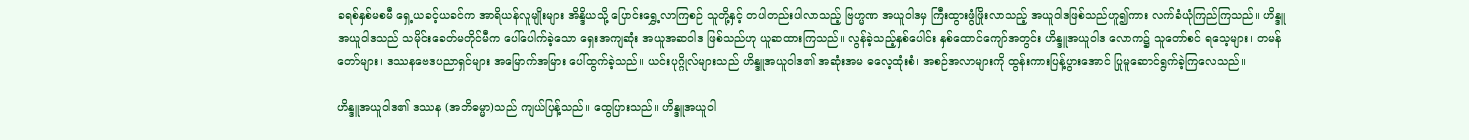ခရစ်နှစ်မစမီ ရှေ့ယခင့်ယခင်က အာရိယန်လူမျိုးများ အိန္ဒိယသို့ ပြောင်းရွှေ့လာကြစဉ် သူတို့နှင့် တပါတည်းပါလာသည့် ဗြဟ္မဏ အယူဝါဒမှ ကြီးထွားဖွံဖြိုးလာသည့် အယူဝါဒဖြစ်သည်ဟူ၍ကား လက်ခံယုံကြည်ကြသည်။ ဟိန္ဒူအယူဝါဒသည် သမိုင်းခေတ်မတိုင်မီက ပေါ်ပေါက်ခဲ့သော ရှေးအကျဆုံး အယူအဆဝါဒ ဖြစ်သည်ဟု ယူဆထားကြသည်။ လွန်ခဲ့သည့်နှစ်ပေါင်း နှစ်ထောင်ကျော်အတွင်း ဟိန္ဒူအယူဝါဒ လောက၌ သူတော်စင် ရသေ့များ၊ တမန်တော်များ၊ ဒဿနဗေဒပညာရှင်များ အမြောက်အမြား ပေါ်ထွက်ခဲ့သည်။ ယင်းပုဂ္ဂိုလ်များသည် ဟိန္ဒူအယူဝါဒ၏ အဆုံးအမ ဓလေ့ထုံးစံ၊ အစဉ်အလာများကို ထွန်းကားပြန့်ပွားအောင် ပြုမူဆောင်ရွက်ခဲ့ကြလေသည်။

ဟိန္ဒူအယူဝါဒ၏ ဒဿန (အဘိဓမ္မာ)သည် ကျယ်ပြန့်သည်။ ထွေပြားသည်။ ဟိန္ဒူအယူဝါ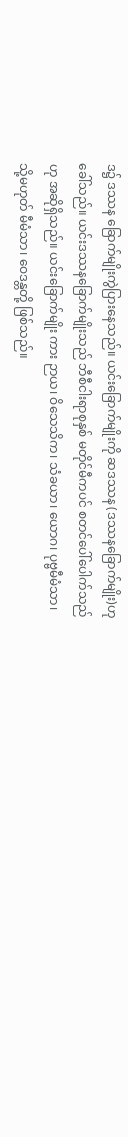ဒ၌ ဒဿန ခြောက်မျိုးကွဲပြားနေသည်။ ယင်းခြောက်မျိုးကို ဆဒဿန (ဒဿနခြောက်မျိုး)ဟု ခေါ်သည်။ ယင်းဒဿနခြောက်မျိုးသည် ဘီစီငါးရာစုနှစ် မတိုင်မီကပင် စတင်ပေါ်ပေါက်သည်ဟု အဆိုရှိသည်။ ယင်းခြောက်မျိုး ကား ဉာယ၊ ဝိသေသိက၊ သံခယာ၊ ယောဂ၊ ပုဗ္ဗမီမံသာ၊ သို့မဟုတ် မီမံသာ၊ ဝေဒန္တတို့ ဖြစ်သည်။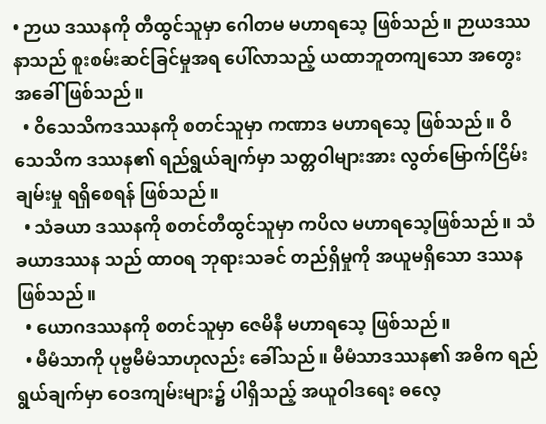• ဉာယ ဒဿနကို တီထွင်သူမှာ ဂေါတမ မဟာရသေ့ ဖြစ်သည်။ ဉာယဒဿနာသည် စူးစမ်းဆင်ခြင်မှုအရ ပေါ်လာသည့် ယထာဘူတကျသော အတွေးအခေါ် ဖြစ်သည်။
  • ဝိသေသိကဒဿနကို စတင်သူမှာ ကဏာဒ မဟာရသေ့ ဖြစ်သည်။ ဝိသေသိက ဒဿန၏ ရည်ရွယ်ချက်မှာ သတ္တဝါများအား လွတ်မြောက်ငြိမ်းချမ်းမှု ရရှိစေရန် ဖြစ်သည်။
  • သံခယာ ဒဿနကို စတင်တီထွင်သူမှာ ကပိလ မဟာရသေ့ဖြစ်သည်။ သံခယာဒဿန သည် ထာဝရ ဘုရားသခင် တည်ရှိမှုကို အယူမရှိသော ဒဿန ဖြစ်သည်။
  • ယောဂဒဿနကို စတင်သူမှာ ဇေမိနီ မဟာရသေ့ ဖြစ်သည်။
  • မီမံသာကို ပုဗ္ဗမီမံသာဟုလည်း ခေါ်သည်။ မီမံသာဒဿန၏ အဓိက ရည်ရွယ်ချက်မှာ ဝေဒကျမ်းများ၌ ပါရှိသည့် အယူဝါဒရေး ဓလေ့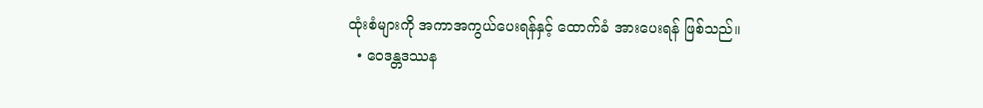ထုံးစံများကို အကာအကွယ်ပေးရန်နှင့် ထောက်ခံ အားပေးရန် ဖြစ်သည်။
  • ဝေဒန္တဒဿန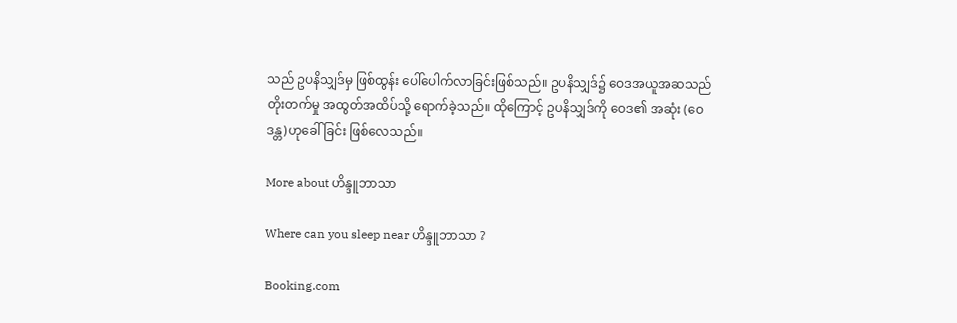သည် ဥပနိသျှဒ်မှ ဖြစ်ထွန်း ပေါ်ပေါက်လာခြင်းဖြစ်သည်။ ဥပနိသျှဒ်၌ ဝေဒအယူအဆသည် တိုးတက်မှု အထွတ်အထိပ်သို့ ရောက်ခဲ့သည်။ ထိုကြောင့် ဥပနိသျှဒ်ကို ဝေဒ၏ အဆုံး (ဝေဒန္တ)ဟုခေါ်ခြင်း ဖြစ်လေသည်။

More about ဟိန္ဒူဘာသာ

Where can you sleep near ဟိန္ဒူဘာသာ ?

Booking.com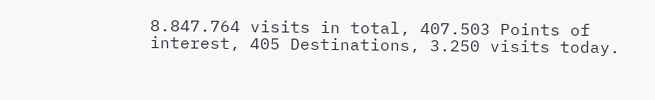8.847.764 visits in total, 407.503 Points of interest, 405 Destinations, 3.250 visits today.